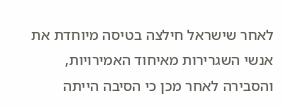לאחר שישראל חילצה בטיסה מיוחדת את אנשי השגרירות מאיחוד האמירויות, והסבירה לאחר מכן כי הסיבה הייתה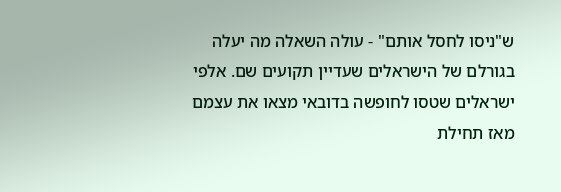ש"ניסו לחסל אותם" - עולה השאלה מה יעלה בגורלם של הישראלים שעדיין תקועים שם. אלפי ישראלים שטסו לחופשה בדובאי מצאו את עצמם מאז תחילת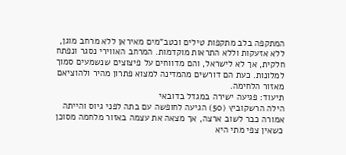המתקפה בלב מתקפות טילים וכטב”מים מאיראן ללא מרחב מוגן, ללא אזעקות וללא התראות מוקדמות. המרחב האווירי נסגר ונפתח חלקית, אך לא לישראל, והם מדווחים על פיצוצים שנשמעים סמוך למלונות. כעת הם דורשים מהמדינה למצוא פתרון מהיר ולהוציאם מאזור הלחימה.
תיעוד: פגיעה ישירה במגדל בדובאי
הילה הרשקוביץ (50) הגיעה לחופשה עם בתה לפני גיוס והייתה אמורה כבר לשוב ארצה, אך מצאה את עצמה באזור מלחמה מסוכן כשאין צפי מתי היא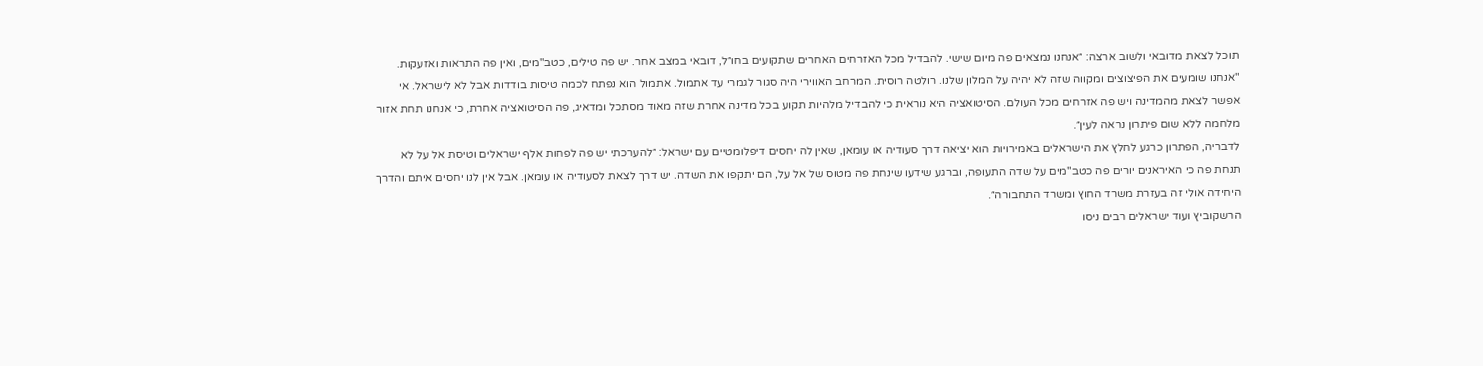תוכל לצאת מדובאי ולשוב ארצה: ״אנחנו נמצאים פה מיום שישי. להבדיל מכל האזרחים האחרים שתקועים בחו״ל, דובאי במצב אחר. יש פה טילים, כטב"מים, ואין פה התראות ואזעקות.
"אנחנו שומעים את הפיצוצים ומקווה שזה לא יהיה על המלון שלנו. רולטה רוסית. המרחב האווירי היה סגור לגמרי עד אתמול. אתמול הוא נפתח לכמה טיסות בודדות אבל לא לישראל. אי אפשר לצאת מהמדינה ויש פה אזרחים מכל העולם. הסיטואציה היא נוראית כי להבדיל מלהיות תקוע בכל מדינה אחרת שזה מאוד מסתכל ומדאיג, פה הסיטואציה אחרת, כי אנחנו תחת אזור מלחמה ללא שום פיתרון נראה לעין״.
לדבריה, הפתרון כרגע לחלץ את הישראלים באמירויות הוא יציאה דרך סעודיה או עומאן, שאין לה יחסים דיפלומטיים עם ישראל: ״להערכתי יש פה לפחות אלף ישראלים וטיסת אל על לא תנחת פה כי האיראנים יורים פה כטב"מים על שדה התעופה, וברגע שידעו שינחת פה מטוס של אל על, הם יתקפו את השדה. יש דרך לצאת לסעודיה או עומאן. אבל אין לנו יחסים איתם והדרך היחידה אולי זה בעזרת משרד החוץ ומשרד התחבורה״.
הרשקוביץ ועוד ישראלים רבים ניסו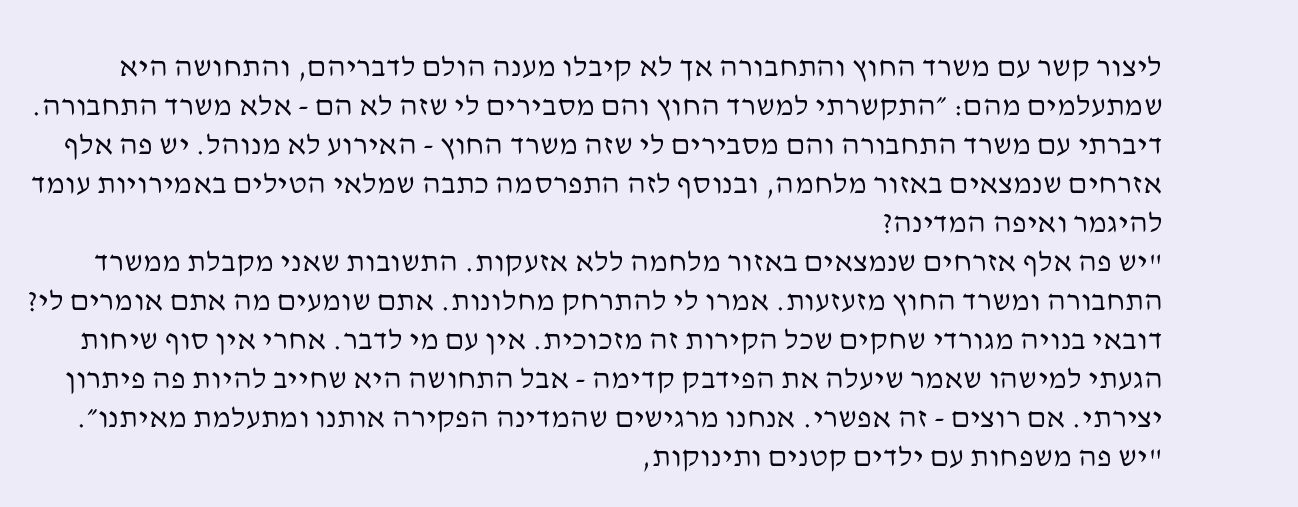ליצור קשר עם משרד החוץ והתחבורה אך לא קיבלו מענה הולם לדבריהם, והתחושה היא שמתעלמים מהם: ״התקשרתי למשרד החוץ והם מסבירים לי שזה לא הם - אלא משרד התחבורה. דיברתי עם משרד התחבורה והם מסבירים לי שזה משרד החוץ - האירוע לא מנוהל. יש פה אלף אזרחים שנמצאים באזור מלחמה, ובנוסף לזה התפרסמה כתבה שמלאי הטילים באמירויות עומד להיגמר ואיפה המדינה?
"יש פה אלף אזרחים שנמצאים באזור מלחמה ללא אזעקות. התשובות שאני מקבלת ממשרד התחבורה ומשרד החוץ מזעזעות. אמרו לי להתרחק מחלונות. אתם שומעים מה אתם אומרים לי? דובאי בנויה מגורדי שחקים שכל הקירות זה מזכוכית. אין עם מי לדבר. אחרי אין סוף שיחות הגעתי למישהו שאמר שיעלה את הפידבק קדימה - אבל התחושה היא שחייב להיות פה פיתרון יצירתי. אם רוצים - זה אפשרי. אנחנו מרגישים שהמדינה הפקירה אותנו ומתעלמת מאיתנו״.
"יש פה משפחות עם ילדים קטנים ותינוקות,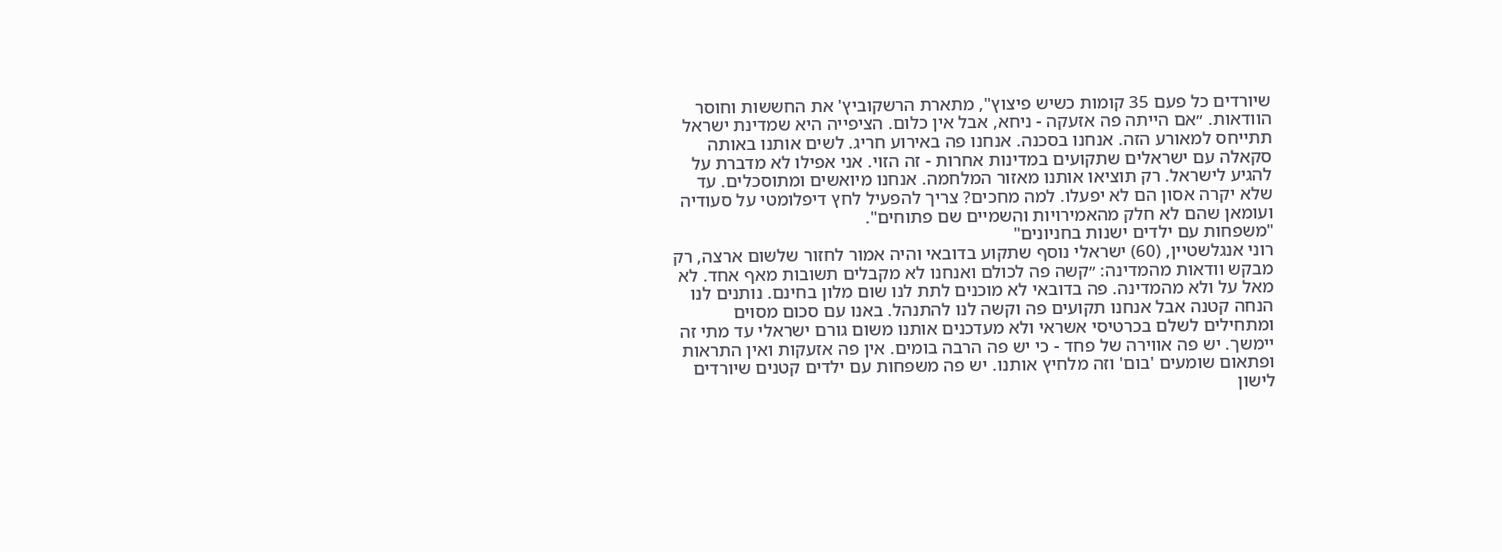שיורדים כל פעם 35 קומות כשיש פיצוץ", מתארת הרשקוביץ' את החששות וחוסר הוודאות. ״אם הייתה פה אזעקה - ניחא, אבל אין כלום. הציפייה היא שמדינת ישראל תתייחס למאורע הזה. אנחנו בסכנה. אנחנו פה באירוע חריג. לשים אותנו באותה סקאלה עם ישראלים שתקועים במדינות אחרות - זה הזוי. אני אפילו לא מדברת על להגיע לישראל. רק תוציאו אותנו מאזור המלחמה. אנחנו מיואשים ומתוסכלים. עד שלא יקרה אסון הם לא יפעלו. למה מחכים? צריך להפעיל לחץ דיפלומטי על סעודיה ועומאן שהם לא חלק מהאמירויות והשמיים שם פתוחים".
"משפחות עם ילדים ישנות בחניונים"
רוני אנגלשטיין, (60) ישראלי נוסף שתקוע בדובאי והיה אמור לחזור שלשום ארצה, רק מבקש וודאות מהמדינה: ״קשה פה לכולם ואנחנו לא מקבלים תשובות מאף אחד. לא מאל על ולא מהמדינה. פה בדובאי לא מוכנים לתת לנו שום מלון בחינם. נותנים לנו הנחה קטנה אבל אנחנו תקועים פה וקשה לנו להתנהל. באנו עם סכום מסוים ומתחילים לשלם בכרטיסי אשראי ולא מעדכנים אותנו משום גורם ישראלי עד מתי זה יימשך. יש פה אווירה של פחד - כי יש פה הרבה בומים. אין פה אזעקות ואין התראות ופתאום שומעים 'בום' וזה מלחיץ אותנו. יש פה משפחות עם ילדים קטנים שיורדים לישון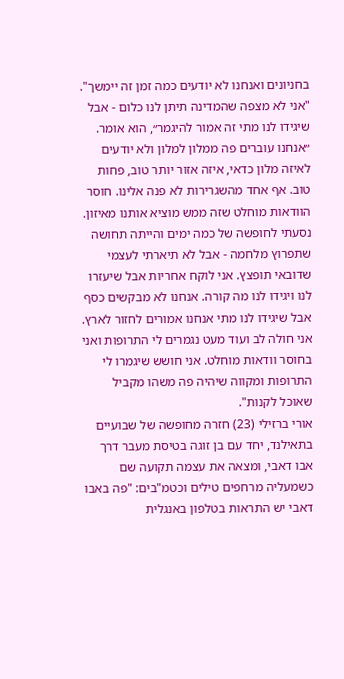בחניונים ואנחנו לא יודעים כמה זמן זה יימשך".
"אני לא מצפה שהמדינה תיתן לנו כלום - אבל שיגידו לנו מתי זה אמור להיגמר״, הוא אומר. ״אנחנו עוברים פה ממלון למלון ולא יודעים לאיזה מלון כדאי, איזה אזור יותר טוב, פחות טוב. אף אחד מהשגרירות לא פנה אלינו. חוסר הוודאות מוחלט שזה ממש מוציא אותנו מאיזון. נסעתי לחופשה של כמה ימים והייתה תחושה שתפרוץ מלחמה - אבל לא תיארתי לעצמי שדובאי תופצץ. אני לוקח אחריות אבל שיעזרו לנו ויגידו לנו מה קורה. אנחנו לא מבקשים כסף אבל שיגידו לנו מתי אנחנו אמורים לחזור לארץ. אני חולה לב ועוד מעט נגמרים לי התרופות ואני בחוסר וודאות מוחלט. אני חושש שיגמרו לי התרופות ומקווה שיהיה פה משהו מקביל שאוכל לקנות".
אורי ברזילי (23) חזרה מחופשה של שבועיים בתאילנד, יחד עם בן זוגה בטיסת מעבר דרך אבו דאבי, ומצאה את עצמה תקועה שם כשמעליה מרחפים טילים וכטמ"בים: "פה באבו דאבי יש התראות בטלפון באנגלית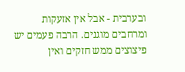ובערבית - אבל אין אזעקות ומרחבים מוגנים. הרבה פעמים יש פיצוצים ממש חזקים ואין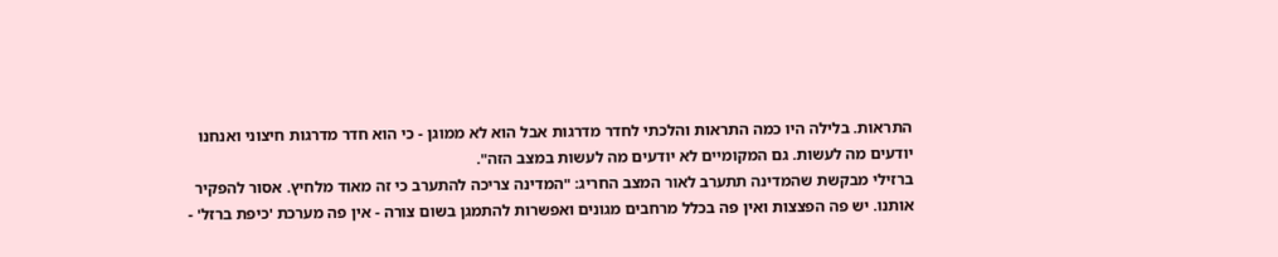התראות. בלילה היו כמה התראות והלכתי לחדר מדרגות אבל הוא לא ממוגן - כי הוא חדר מדרגות חיצוני ואנחנו יודעים מה לעשות. גם המקומיים לא יודעים מה לעשות במצב הזה".
ברזילי מבקשת שהמדינה תתערב לאור המצב החריג: "המדינה צריכה להתערב כי זה מאוד מלחיץ. אסור להפקיר אותנו. יש פה הפצצות ואין פה בכלל מרחבים מגונים ואפשרות להתמגן בשום צורה - אין פה מערכת 'כיפת ברזל' -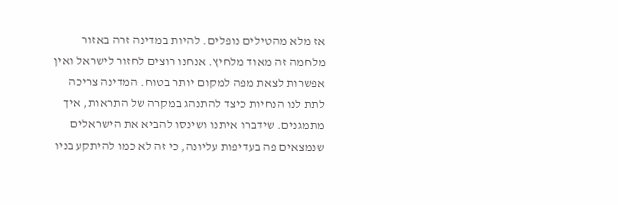אז מלא מהטילים נופלים. להיות במדינה זרה באזור מלחמה זה מאוד מלחיץ. אנחנו רוצים לחזור לישראל ואין אפשרות לצאת מפה למקום יותר בטוח. המדינה צריכה לתת לנו הנחיות כיצד להתנהג במקרה של התראות, איך מתמגנים. שידברו איתנו ושינסו להביא את הישראלים שנמצאים פה בעדיפות עליונה, כי זה לא כמו להיתקע בניו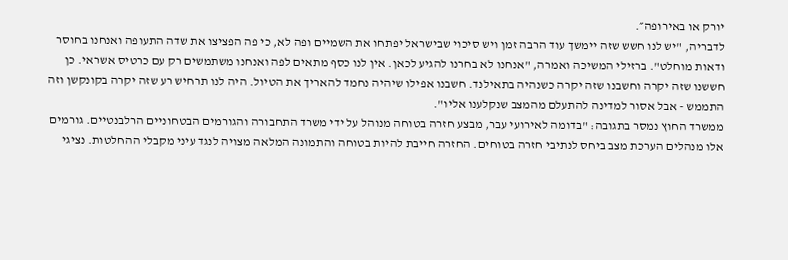יורק או באירופה״.
לדבריה, "יש לנו חשש שזה יימשך עוד הרבה זמן ויש סיכוי שבישראל יפתחו את השמיים ופה לא, כי פה הפציצו את שדה התעופה ואנחנו בחוסר ודאות מוחלט". ברזילי המשיכה ואמרה, "אנחנו לא בחרנו להגיע לכאן. אין לנו כסף מתאים לפה ואנחנו משתמשים רק עם כרטיס אשראי. כן חששנו שזה יקרה וחשבנו שזה יקרה כשנהיה בתאילנד. חשבנו אפילו שיהיה נחמד להאריך את הטיול. היה לנו תרחיש רע שזה יקרה בקונקשן וזה התממש - אבל אסור למדינה להתעלם מהמצב שנקלענו אליו".
ממשרד החוץ נמסר בתגובה: "בדומה לאירועי עבר, מבצע חזרה בטוחה מנוהל על ידי משרד התחבורה והגורמים הבטחוניים הרלבנטיים. גורמים אלו מנהלים הערכת מצב ביחס לנתיבי חזרה בטוחים. החזרה חייבת להיות בטוחה והתמונה המלאה מצויה לנגד עיני מקבלי ההחלטות. נציגי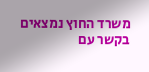משרד החוץ נמצאים בקשר עם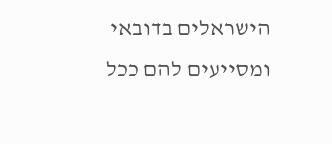הישראלים בדובאי ומסייעים להם ככל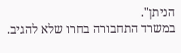הניתן".
במשרד התחבורה בחרו שלא להגיב.